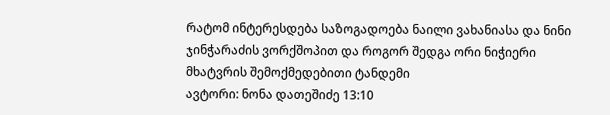რატომ ინტერესდება საზოგადოება ნაილი ვახანიასა და ნინი ჯინჭარაძის ვორქშოპით და როგორ შედგა ორი ნიჭიერი მხატვრის შემოქმედებითი ტანდემი
ავტორი: ნონა დათეშიძე 13:10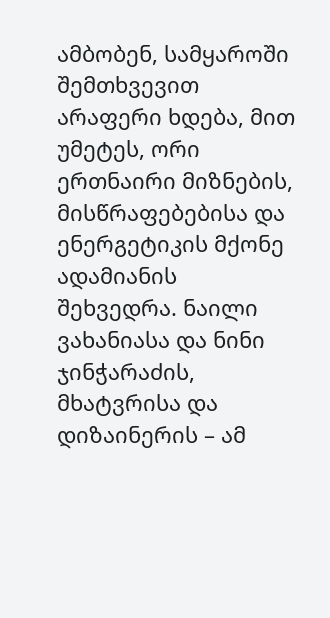ამბობენ, სამყაროში შემთხვევით არაფერი ხდება, მით უმეტეს, ორი ერთნაირი მიზნების, მისწრაფებებისა და ენერგეტიკის მქონე ადამიანის შეხვედრა. ნაილი ვახანიასა და ნინი ჯინჭარაძის, მხატვრისა და დიზაინერის – ამ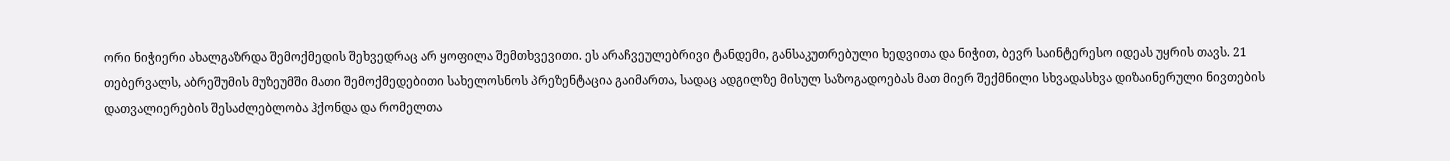ორი ნიჭიერი ახალგაზრდა შემოქმედის შეხვედრაც არ ყოფილა შემთხვევითი. ეს არაჩვეულებრივი ტანდემი, განსაკუთრებული ხედვითა და ნიჭით, ბევრ საინტერესო იდეას უყრის თავს. 21 თებერვალს, აბრეშუმის მუზეუმში მათი შემოქმედებითი სახელოსნოს პრეზენტაცია გაიმართა, სადაც ადგილზე მისულ საზოგადოებას მათ მიერ შექმნილი სხვადასხვა დიზაინერული ნივთების დათვალიერების შესაძლებლობა ჰქონდა და რომელთა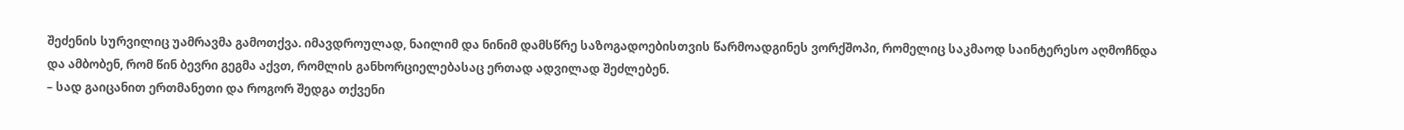შეძენის სურვილიც უამრავმა გამოთქვა. იმავდროულად, ნაილიმ და ნინიმ დამსწრე საზოგადოებისთვის წარმოადგინეს ვორქშოპი, რომელიც საკმაოდ საინტერესო აღმოჩნდა და ამბობენ, რომ წინ ბევრი გეგმა აქვთ, რომლის განხორციელებასაც ერთად ადვილად შეძლებენ.
– სად გაიცანით ერთმანეთი და როგორ შედგა თქვენი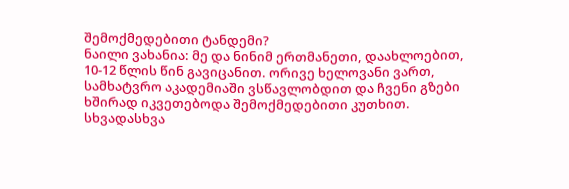შემოქმედებითი ტანდემი?
ნაილი ვახანია: მე და ნინიმ ერთმანეთი, დაახლოებით, 10-12 წლის წინ გავიცანით. ორივე ხელოვანი ვართ, სამხატვრო აკადემიაში ვსწავლობდით და ჩვენი გზები ხშირად იკვეთებოდა შემოქმედებითი კუთხით. სხვადასხვა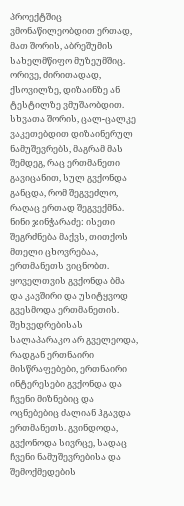პროექტშიც ვმონაწილეობდით ერთად, მათ შორის, აბრეშუმის სახელმწიფო მუზეუმშიც. ორივე, ძირითადად, ქსოვილზე, დიზაინზე ან ტესტილზე ვმუშაობდით. სხვათა შორის, ცალ-ცალკე ვაკეთებდით დიზაინერულ ნამუშევრებს, მაგრამ მას შემდეგ, რაც ერთმანეთი გავიცანით, სულ გვქონდა განცდა, რომ შეგვეძლო, რაღაც ერთად შეგვექმნა.
ნინი ჯინჭარაძე: ისეთი შეგრძნება მაქვს, თითქოს მთელი ცხოვრებაა, ერთმანეთს ვიცნობთ. ყოველთვის გვქონდა ბმა და კავშირი და უსიტყვოდ გვესმოდა ერთმანეთის. შეხვედრებისას სალაპარაკო არ გველეოდა, რადგან ერთნაირი მისწრაფებები, ერთნაირი ინტერესები გვქონდა და ჩვენი მიზნებიც და ოცნებებიც ძალიან ჰგავდა ერთმანეთს. გვინდოდა, გვქონოდა სივრცე, სადაც ჩვენი ნამუშევრებისა და შემოქმედების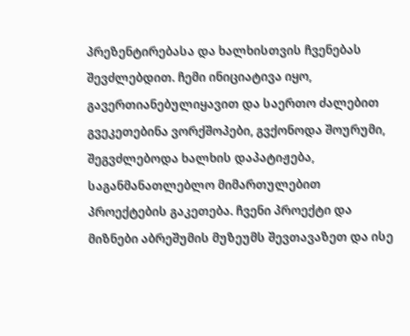პრეზენტირებასა და ხალხისთვის ჩვენებას შევძლებდით. ჩემი ინიციატივა იყო, გავერთიანებულიყავით და საერთო ძალებით გვეკეთებინა ვორქშოპები, გვქონოდა შოურუმი, შეგვძლებოდა ხალხის დაპატიჟება, საგანმანათლებლო მიმართულებით პროექტების გაკეთება. ჩვენი პროექტი და მიზნები აბრეშუმის მუზეუმს შევთავაზეთ და ისე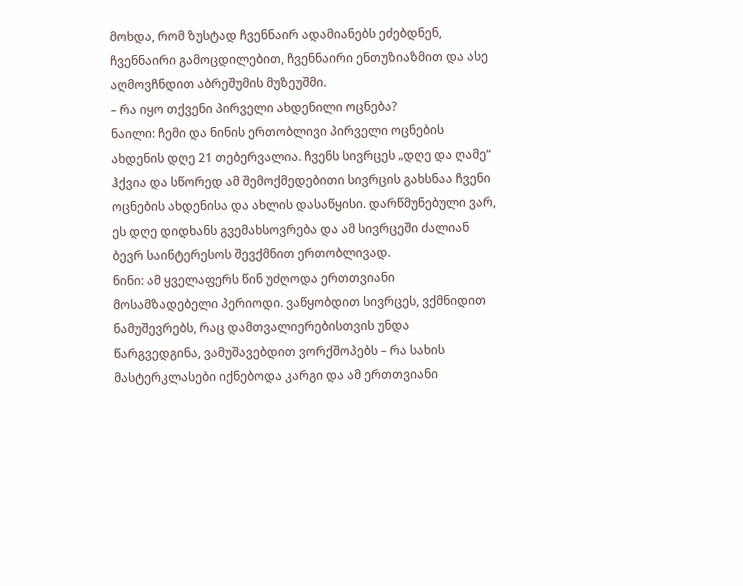მოხდა, რომ ზუსტად ჩვენნაირ ადამიანებს ეძებდნენ, ჩვენნაირი გამოცდილებით, ჩვენნაირი ენთუზიაზმით და ასე აღმოვჩნდით აბრეშუმის მუზეუშმი.
– რა იყო თქვენი პირველი ახდენილი ოცნება?
ნაილი: ჩემი და ნინის ერთობლივი პირველი ოცნების ახდენის დღე 21 თებერვალია. ჩვენს სივრცეს „დღე და ღამე“ ჰქვია და სწორედ ამ შემოქმედებითი სივრცის გახსნაა ჩვენი ოცნების ახდენისა და ახლის დასაწყისი. დარწმუნებული ვარ, ეს დღე დიდხანს გვემახსოვრება და ამ სივრცეში ძალიან ბევრ საინტერესოს შევქმნით ერთობლივად.
ნინი: ამ ყველაფერს წინ უძღოდა ერთთვიანი მოსამზადებელი პერიოდი. ვაწყობდით სივრცეს, ვქმნიდით ნამუშევრებს, რაც დამთვალიერებისთვის უნდა წარგვედგინა, ვამუშავებდით ვორქშოპებს – რა სახის მასტერკლასები იქნებოდა კარგი და ამ ერთთვიანი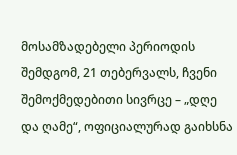მოსამზადებელი პერიოდის შემდგომ, 21 თებერვალს, ჩვენი შემოქმედებითი სივრცე – „დღე და ღამე“, ოფიციალურად გაიხსნა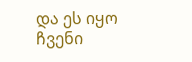და ეს იყო ჩვენი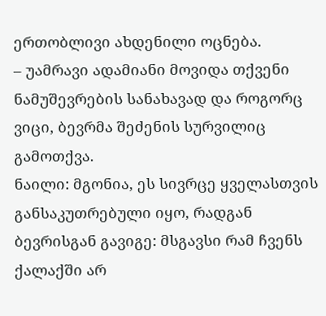ერთობლივი ახდენილი ოცნება.
– უამრავი ადამიანი მოვიდა თქვენი ნამუშევრების სანახავად და როგორც ვიცი, ბევრმა შეძენის სურვილიც გამოთქვა.
ნაილი: მგონია, ეს სივრცე ყველასთვის განსაკუთრებული იყო, რადგან ბევრისგან გავიგე: მსგავსი რამ ჩვენს ქალაქში არ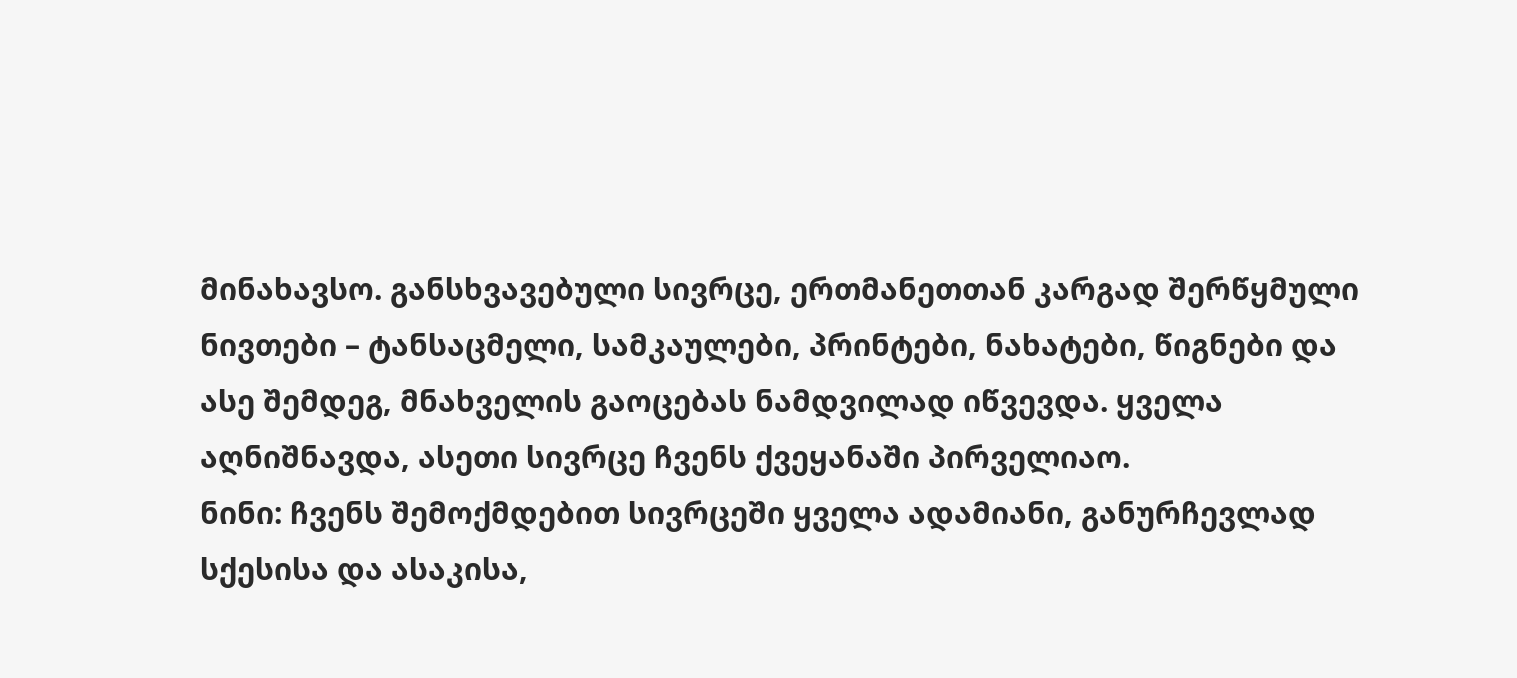მინახავსო. განსხვავებული სივრცე, ერთმანეთთან კარგად შერწყმული ნივთები – ტანსაცმელი, სამკაულები, პრინტები, ნახატები, წიგნები და ასე შემდეგ, მნახველის გაოცებას ნამდვილად იწვევდა. ყველა აღნიშნავდა, ასეთი სივრცე ჩვენს ქვეყანაში პირველიაო.
ნინი: ჩვენს შემოქმდებით სივრცეში ყველა ადამიანი, განურჩევლად სქესისა და ასაკისა,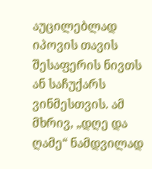აუცილებლად იპოვის თავის შესაფერის ნივთს ან საჩუქარს ვინმესთვის. ამ მხრივ, „დღე და ღამე“ ნამდვილად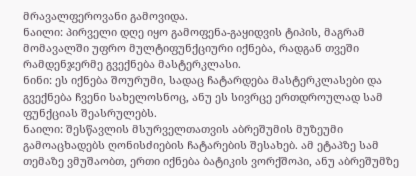მრავალფეროვანი გამოვიდა.
ნაილი: პირველი დღე იყო გამოფენა-გაყიდვის ტიპის, მაგრამ მომავალში უფრო მულტიფუნქციური იქნება, რადგან თვეში რამდენჯერმე გვექნება მასტერკლასი.
ნინი: ეს იქნება შოურუმი, სადაც ჩატარდება მასტერკლასები და გვექნება ჩვენი სახელოსნოც, ანუ ეს სივრცე ერთდროულად სამ ფუნქციას შეასრულებს.
ნაილი: შესწავლის მსურველთათვის აბრეშუმის მუზეუმი გამოაცხადებს ღონისძიების ჩატარების შესახებ. ამ ეტაპზე სამ თემაზე ვმუშაობთ, ერთი იქნება ბატიკის ვორქშოპი, ანუ აბრეშუმზე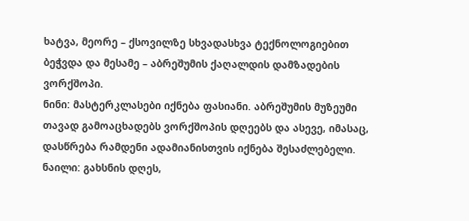ხატვა, მეორე – ქსოვილზე სხვადასხვა ტექნოლოგიებით ბეჭვდა და მესამე – აბრეშუმის ქაღალდის დამზადების ვორქშოპი.
ნინი: მასტერკლასები იქნება ფასიანი. აბრეშუმის მუზეუმი თავად გამოაცხადებს ვორქშოპის დღეებს და ასევე, იმასაც, დასწრება რამდენი ადამიანისთვის იქნება შესაძლებელი.
ნაილი: გახსნის დღეს,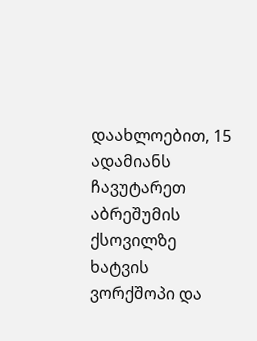დაახლოებით, 15 ადამიანს ჩავუტარეთ აბრეშუმის ქსოვილზე ხატვის ვორქშოპი და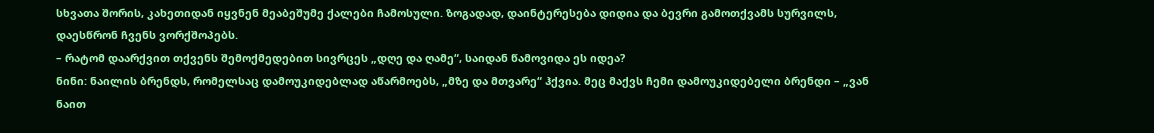სხვათა შორის, კახეთიდან იყვნენ მეაბეშუმე ქალები ჩამოსული. ზოგადად, დაინტერესება დიდია და ბევრი გამოთქვამს სურვილს, დაესწრონ ჩვენს ვორქშოპებს.
– რატომ დაარქვით თქვენს შემოქმედებით სივრცეს „დღე და ღამე“, საიდან წამოვიდა ეს იდეა?
ნინი: ნაილის ბრენდს, რომელსაც დამოუკიდებლად აწარმოებს, „მზე და მთვარე“ ჰქვია. მეც მაქვს ჩემი დამოუკიდებელი ბრენდი – „ვან ნაით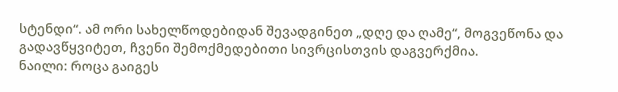სტენდი“. ამ ორი სახელწოდებიდან შევადგინეთ „დღე და ღამე“, მოგვეწონა და გადავწყვიტეთ, ჩვენი შემოქმედებითი სივრცისთვის დაგვერქმია.
ნაილი: როცა გაიგეს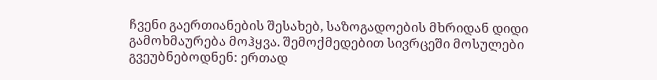ჩვენი გაერთიანების შესახებ, საზოგადოების მხრიდან დიდი გამოხმაურება მოჰყვა. შემოქმედებით სივრცეში მოსულები გვეუბნებოდნენ: ერთად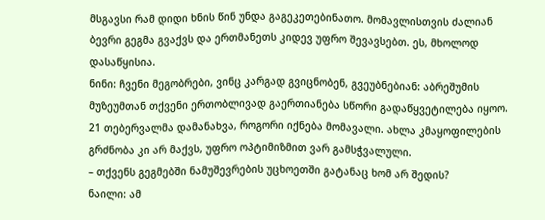მსგავსი რამ დიდი ხნის წინ უნდა გაგეკეთებინათო. მომავლისთვის ძალიან ბევრი გეგმა გვაქვს და ერთმანეთს კიდევ უფრო შევავსებთ. ეს, მხოლოდ დასაწყისია.
ნინი: ჩვენი მეგობრები, ვინც კარგად გვიცნობენ, გვეუბნებიან: აბრეშუმის მუზეუმთან თქვენი ერთობლივად გაერთიანება სწორი გადაწყვეტილება იყოო. 21 თებერვალმა დამანახვა, როგორი იქნება მომავალი. ახლა კმაყოფილების გრძნობა კი არ მაქვს, უფრო ოპტიმიზმით ვარ გამსჭვალული.
– თქვენს გეგმებში ნამუშევრების უცხოეთში გატანაც ხომ არ შედის?
ნაილი: ამ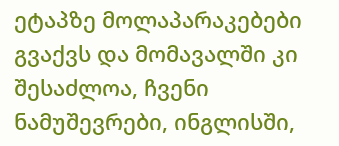ეტაპზე მოლაპარაკებები გვაქვს და მომავალში კი შესაძლოა, ჩვენი ნამუშევრები, ინგლისში,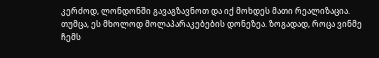კერძოდ, ლონდონში გავაგზავნოთ და იქ მოხდეს მათი რეალიზაცია. თუმცა, ეს მხოლოდ მოლაპარაკებების დონეზეა. ზოგადად, როცა ვინმე ჩემს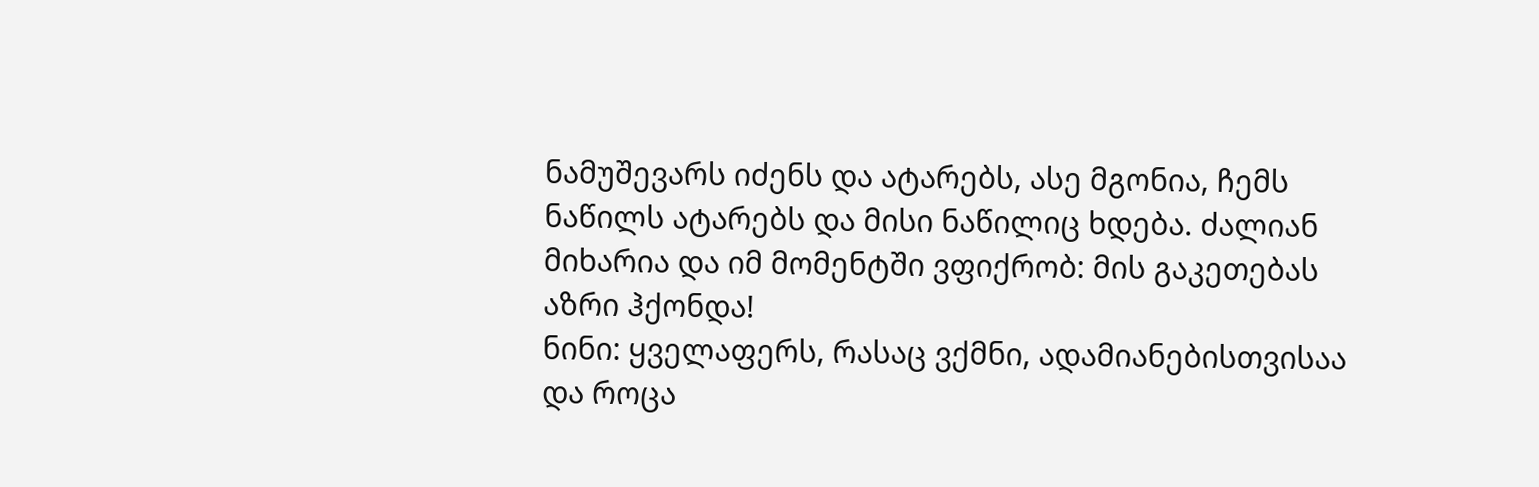ნამუშევარს იძენს და ატარებს, ასე მგონია, ჩემს ნაწილს ატარებს და მისი ნაწილიც ხდება. ძალიან მიხარია და იმ მომენტში ვფიქრობ: მის გაკეთებას აზრი ჰქონდა!
ნინი: ყველაფერს, რასაც ვქმნი, ადამიანებისთვისაა და როცა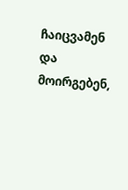ჩაიცვამენ და მოირგებენ,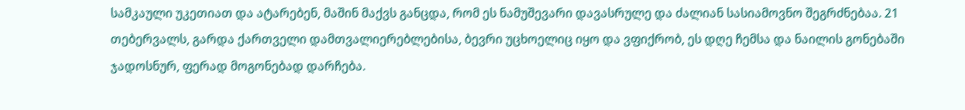სამკაული უკეთიათ და ატარებენ, მაშინ მაქვს განცდა, რომ ეს ნამუშევარი დავასრულე და ძალიან სასიამოვნო შეგრძნებაა. 21 თებერვალს, გარდა ქართველი დამთვალიერებლებისა, ბევრი უცხოელიც იყო და ვფიქრობ, ეს დღე ჩემსა და ნაილის გონებაში ჯადოსნურ, ფერად მოგონებად დარჩება.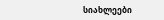სიახლეები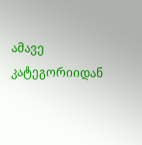ამავე კატეგორიიდან